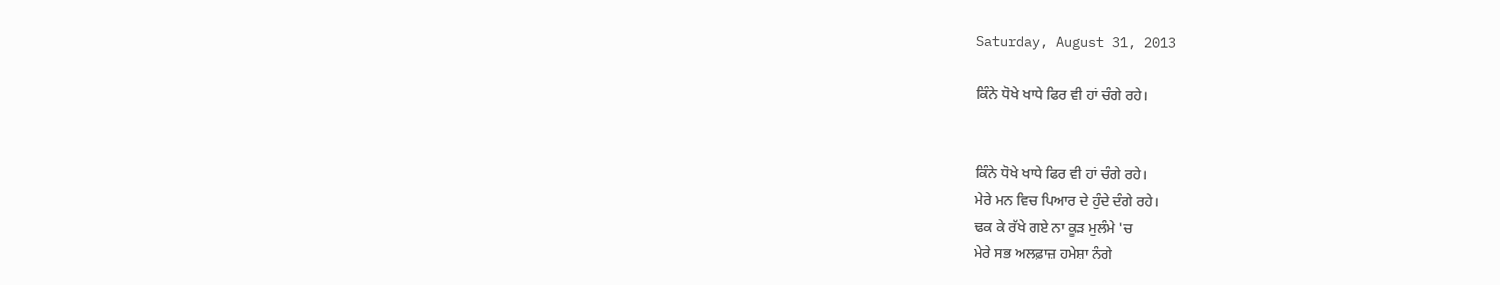Saturday, August 31, 2013

ਕਿੰਨੇ ਧੋਖੇ ਖਾਧੇ ਫਿਰ ਵੀ ਹਾਂ ਚੰਗੇ ਰਹੇ।


ਕਿੰਨੇ ਧੋਖੇ ਖਾਧੇ ਫਿਰ ਵੀ ਹਾਂ ਚੰਗੇ ਰਹੇ।
ਮੇਰੇ ਮਨ ਵਿਚ ਪਿਆਰ ਦੇ ਹੁੰਦੇ ਦੰਗੇ ਰਹੇ।
ਢਕ ਕੇ ਰੱਖੇ ਗਏ ਨਾ ਕੂੜ ਮੁਲੰਮੇ 'ਚ
ਮੇਰੇ ਸਭ ਅਲਫ਼ਾਜ਼ ਹਮੇਸ਼ਾ ਨੰਗੇ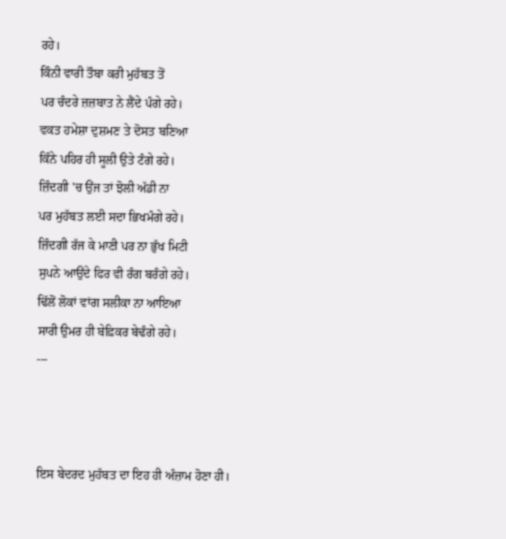ਰਹੇ।
ਕਿੰਨੀ ਵਾਰੀ ਤੌਬਾ ਕਰੀ ਮੁਹੱਬਤ ਤੋਂ
ਪਰ ਚੰਦਰੇ ਜ਼ਜ਼ਬਾਤ ਨੇ ਲੈਂਦੇ ਪੰਗੇ ਰਹੇ।
ਵਕਤ ਹਮੇਸ਼ਾ ਦੁਸ਼ਮਣ ਤੇ ਦੋਸਤ ਬਣਿਆ
ਕਿੰਨੇ ਪਹਿਰ ਹੀ ਸੂਲੀ ਉਤੇ ਟੰਗੇ ਰਹੇ।
ਜ਼ਿੰਦਗੀ 'ਚ ਉਂਜ ਤਾਂ ਝੋਲੀ ਅੱਡੀ ਨਾ
ਪਰ ਮੁਹੱਬਤ ਲਈ ਸਦਾ ਭਿਖਮੰਗੇ ਰਹੇ।
ਜ਼ਿੰਦਗੀ ਰੱਜ ਕੇ ਮਾਣੀ ਪਰ ਨਾ ਭੁੱਖ ਮਿਟੀ
ਸੁਪਨੇ ਆਉਂਦੇ ਫਿਰ ਵੀ ਰੰਗ ਬਰੰਗੇ ਰਹੇ।
ਢਿੱਲੋਂ ਲੋਕਾਂ ਵਾਂਗ ਸਲੀਕਾ ਨਾ ਆਇਆ
ਸਾਰੀ ਉਮਰ ਹੀ ਬੇਫ਼ਿਕਰ ਬੇਢੰਗੇ ਰਹੇ।
---



ਇਸ ਬੇਦਰਦ ਮੁਹੱਬਤ ਦਾ ਇਹ ਹੀ ਅੰਜ਼ਾਮ ਹੋਣਾ ਹੀ।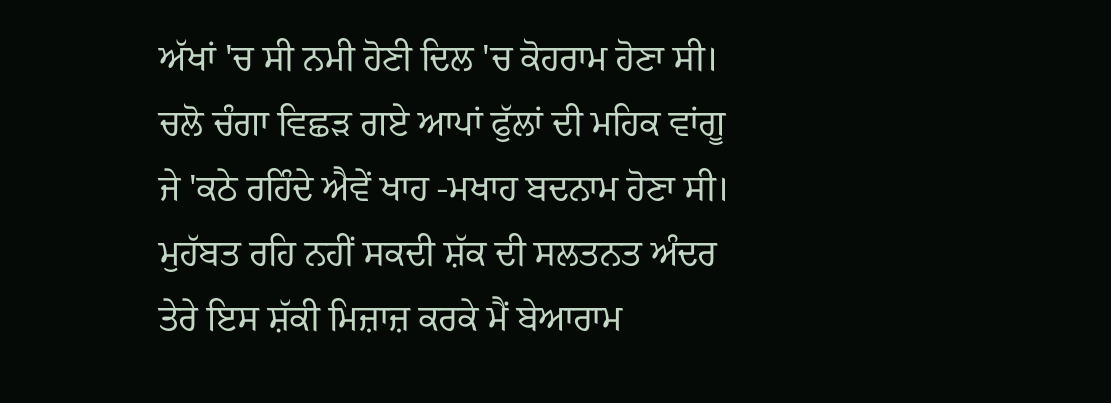ਅੱਖਾਂ 'ਚ ਸੀ ਨਮੀ ਹੋਣੀ ਦਿਲ 'ਚ ਕੋਹਰਾਮ ਹੋਣਾ ਸੀ।
ਚਲੋ ਚੰਗਾ ਵਿਛੜ ਗਏ ਆਪਾਂ ਫੁੱਲਾਂ ਦੀ ਮਹਿਕ ਵਾਂਗੂ
ਜੇ 'ਕਠੇ ਰਹਿੰਦੇ ਐਵੇਂ ਖਾਹ -ਮਖਾਹ ਬਦਨਾਮ ਹੋਣਾ ਸੀ।
ਮੁਹੱਬਤ ਰਹਿ ਨਹੀਂ ਸਕਦੀ ਸ਼ੱਕ ਦੀ ਸਲਤਨਤ ਅੰਦਰ
ਤੇਰੇ ਇਸ ਸ਼ੱਕੀ ਮਿਜ਼ਾਜ਼ ਕਰਕੇ ਮੈਂ ਬੇਆਰਾਮ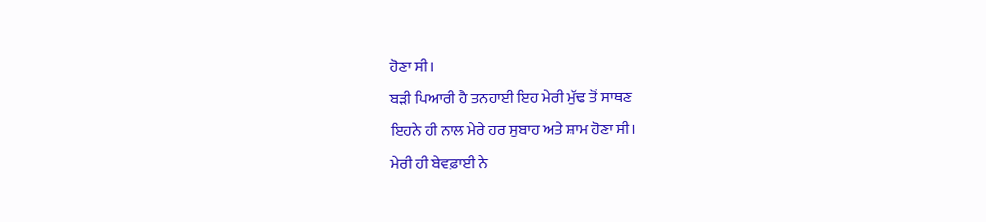ਹੋਣਾ ਸੀ।
ਬੜੀ ਪਿਆਰੀ ਹੈ ਤਨਹਾਈ ਇਹ ਮੇਰੀ ਮੁੱਢ ਤੋਂ ਸਾਥਣ
ਇਹਨੇ ਹੀ ਨਾਲ ਮੇਰੇ ਹਰ ਸੁਬਾਹ ਅਤੇ ਸ਼ਾਮ ਹੋਣਾ ਸੀ।
ਮੇਰੀ ਹੀ ਬੇਵਫ਼ਾਈ ਨੇ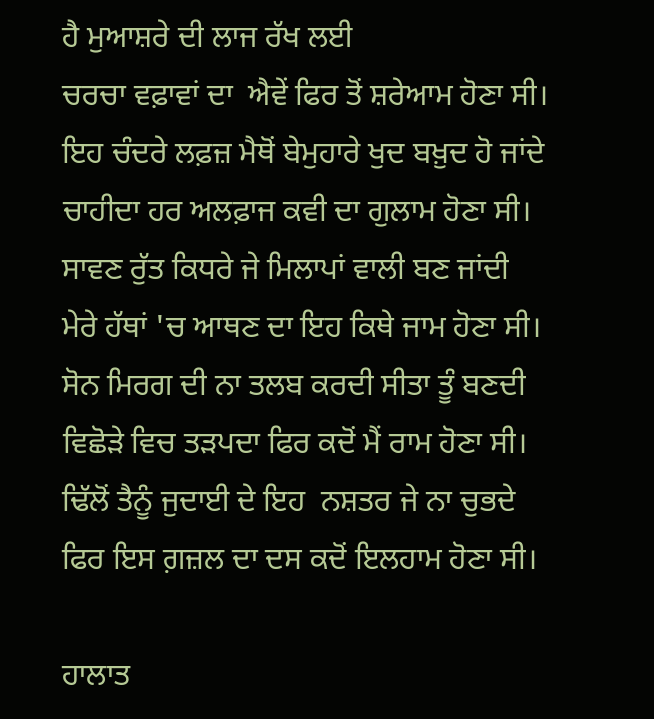ਹੈ ਮੁਆਸ਼ਰੇ ਦੀ ਲਾਜ ਰੱਖ ਲਈ
ਚਰਚਾ ਵਫ਼ਾਵਾਂ ਦਾ  ਐਵੇਂ ਫਿਰ ਤੋਂ ਸ਼ਰੇਆਮ ਹੋਣਾ ਸੀ।
ਇਹ ਚੰਦਰੇ ਲਫ਼ਜ਼ ਮੈਥੋਂ ਬੇਮੁਹਾਰੇ ਖੁਦ ਬਖ਼ੁਦ ਹੋ ਜਾਂਦੇ
ਚਾਹੀਦਾ ਹਰ ਅਲਫ਼ਾਜ ਕਵੀ ਦਾ ਗੁਲਾਮ ਹੋਣਾ ਸੀ।
ਸਾਵਣ ਰੁੱਤ ਕਿਧਰੇ ਜੇ ਮਿਲਾਪਾਂ ਵਾਲੀ ਬਣ ਜਾਂਦੀ
ਮੇਰੇ ਹੱਥਾਂ 'ਚ ਆਥਣ ਦਾ ਇਹ ਕਿਥੇ ਜਾਮ ਹੋਣਾ ਸੀ।
ਸੋਨ ਮਿਰਗ ਦੀ ਨਾ ਤਲਬ ਕਰਦੀ ਸੀਤਾ ਤੂੰ ਬਣਦੀ
ਵਿਛੋੜੇ ਵਿਚ ਤੜਪਦਾ ਫਿਰ ਕਦੋਂ ਮੈਂ ਰਾਮ ਹੋਣਾ ਸੀ।
ਢਿੱਲੋਂ ਤੈਨੂੰ ਜੁਦਾਈ ਦੇ ਇਹ  ਨਸ਼ਤਰ ਜੇ ਨਾ ਚੁਭਦੇ
ਫਿਰ ਇਸ ਗ਼ਜ਼ਲ ਦਾ ਦਸ ਕਦੋਂ ਇਲਹਾਮ ਹੋਣਾ ਸੀ।

ਹਾਲਾਤ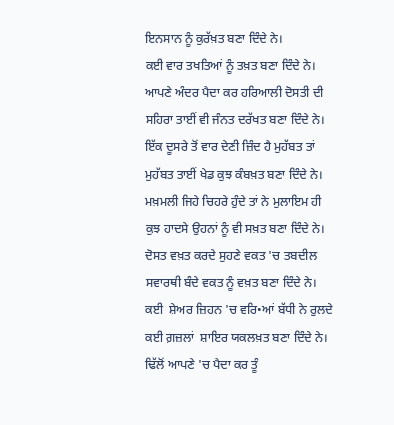ਇਨਸਾਨ ਨੂੰ ਕੁਰੱਖ਼ਤ ਬਣਾ ਦਿੰਦੇ ਨੇ।
ਕਈ ਵਾਰ ਤਖਤਿਆਂ ਨੂੰ ਤਖ਼ਤ ਬਣਾ ਦਿੰਦੇ ਨੇ।
ਆਪਣੇ ਅੰਦਰ ਪੈਦਾ ਕਰ ਹਰਿਆਲੀ ਦੋਸਤੀ ਦੀ
ਸਹਿਰਾ ਤਾਈਂ ਵੀ ਜੰਨਤ ਦਰੱਖਤ ਬਣਾ ਦਿੰਦੇ ਨੇ।
ਇੱਕ ਦੂਸਰੇ ਤੋਂ ਵਾਰ ਦੇਣੀ ਜ਼ਿੰਦ ਹੈ ਮੁਹੱਬਤ ਤਾਂ
ਮੁਹੱਬਤ ਤਾਈਂ ਖੇਡ ਕੁਝ ਕੰਬਖ਼ਤ ਬਣਾ ਦਿੰਦੇ ਨੇ।
ਮਖ਼ਮਲੀ ਜਿਹੇ ਚਿਹਰੇ ਹੁੰਦੇ ਤਾਂ ਨੇ ਮੁਲਾਇਮ ਹੀ
ਕੁਝ ਹਾਦਸੇ ਉਹਨਾਂ ਨੂੰ ਵੀ ਸਖ਼ਤ ਬਣਾ ਦਿੰਦੇ ਨੇ।
ਦੋਸਤ ਵਖ਼ਤ ਕਰਦੇ ਸੁਹਣੇ ਵਕਤ 'ਚ ਤਬਦੀਲ
ਸਵਾਰਥੀ ਬੰਦੇ ਵਕਤ ਨੂੰ ਵਖ਼ਤ ਬਣਾ ਦਿੰਦੇ ਨੇ।
ਕਈ  ਸ਼ੇਅਰ ਜ਼ਿਹਨ 'ਚ ਵਰਿ•ਆਂ ਬੱਧੀ ਨੇ ਰੁਲਦੇ
ਕਈ ਗ਼ਜ਼ਲਾਂ  ਸ਼ਾਇਰ ਯਕਲਖ਼ਤ ਬਣਾ ਦਿੰਦੇ ਨੇ।
ਢਿੱਲੋਂ ਆਪਣੇ 'ਚ ਪੈਦਾ ਕਰ ਤੂੰ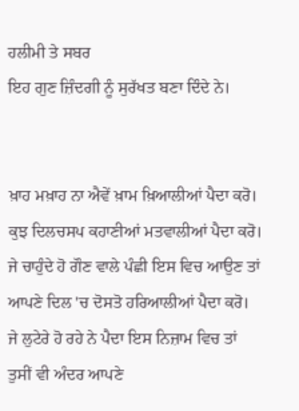ਹਲੀਮੀ ਤੇ ਸਬਰ
ਇਹ ਗੁਣ ਜ਼ਿੰਦਗੀ ਨੂੰ ਸੁਰੱਖਤ ਬਣਾ ਦਿੰਦੇ ਨੇ।


ਖ਼ਾਹ ਮਖ਼ਾਹ ਨਾ ਐਵੇਂ ਖ਼ਾਮ ਖ਼ਿਆਲੀਆਂ ਪੈਦਾ ਕਰੋ।
ਕੁਝ ਦਿਲਚਸਪ ਕਹਾਣੀਆਂ ਮਤਵਾਲੀਆਂ ਪੈਦਾ ਕਰੋ।
ਜੇ ਚਾਹੁੰਦੇ ਹੋ ਗੌਣ ਵਾਲੇ ਪੰਛੀ ਇਸ ਵਿਚ ਆਉਣ ਤਾਂ
ਆਪਣੇ ਦਿਲ 'ਚ ਦੋਸਤੋ ਹਰਿਆਲੀਆਂ ਪੈਦਾ ਕਰੋ।
ਜੇ ਲੁਟੇਰੇ ਹੋ ਰਹੇ ਨੇ ਪੈਦਾ ਇਸ ਨਿਜ਼ਾਮ ਵਿਚ ਤਾਂ
ਤੁਸੀਂ ਵੀ ਅੰਦਰ ਆਪਣੇ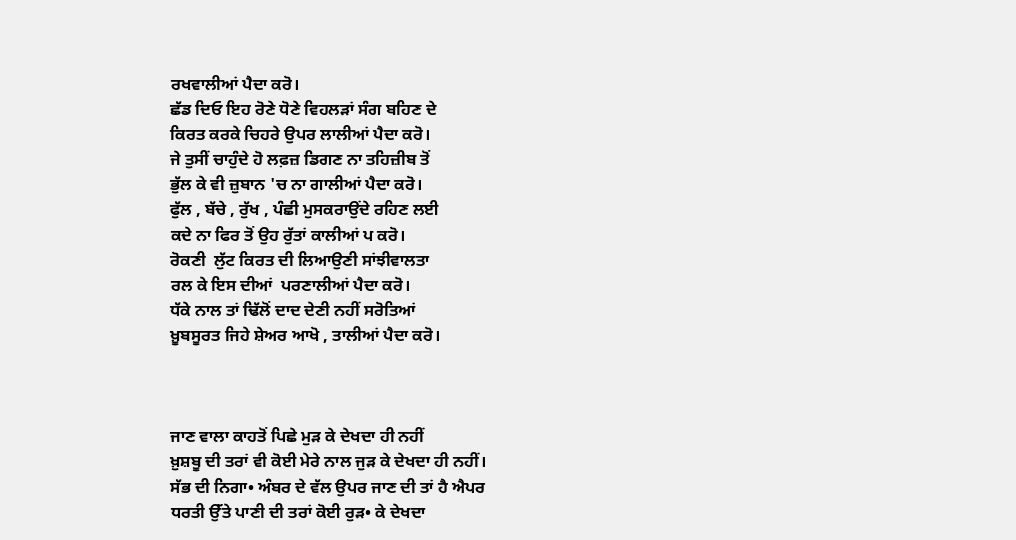ਰਖਵਾਲੀਆਂ ਪੈਦਾ ਕਰੋ।
ਛੱਡ ਦਿਓ ਇਹ ਰੋਣੇ ਧੋਣੇ ਵਿਹਲੜਾਂ ਸੰਗ ਬਹਿਣ ਦੇ
ਕਿਰਤ ਕਰਕੇ ਚਿਹਰੇ ਉਪਰ ਲਾਲੀਆਂ ਪੈਦਾ ਕਰੋ।
ਜੇ ਤੁਸੀਂ ਚਾਹੁੰਦੇ ਹੋ ਲਫ਼ਜ਼ ਡਿਗਣ ਨਾ ਤਹਿਜ਼ੀਬ ਤੋਂ
ਭੁੱਲ ਕੇ ਵੀ ਜ਼ੁਬਾਨ 'ਚ ਨਾ ਗਾਲੀਆਂ ਪੈਦਾ ਕਰੋ।
ਫੁੱਲ , ਬੱਚੇ , ਰੁੱਖ , ਪੰਛੀ ਮੁਸਕਰਾਉਂਦੇ ਰਹਿਣ ਲਈ
ਕਦੇ ਨਾ ਫਿਰ ਤੋਂ ਉਹ ਰੁੱਤਾਂ ਕਾਲੀਆਂ ਪ ਕਰੋ।
ਰੋਕਣੀ  ਲੁੱਟ ਕਿਰਤ ਦੀ ਲਿਆਉਣੀ ਸਾਂਝੀਵਾਲਤਾ
ਰਲ ਕੇ ਇਸ ਦੀਆਂ  ਪਰਣਾਲੀਆਂ ਪੈਦਾ ਕਰੋ।
ਧੱਕੇ ਨਾਲ ਤਾਂ ਢਿੱਲੋਂ ਦਾਦ ਦੇਣੀ ਨਹੀਂ ਸਰੋਤਿਆਂ
ਖ਼ੂਬਸੂਰਤ ਜਿਹੇ ਸ਼ੇਅਰ ਆਖੋ , ਤਾਲੀਆਂ ਪੈਦਾ ਕਰੋ।



ਜਾਣ ਵਾਲਾ ਕਾਹਤੋਂ ਪਿਛੇ ਮੁੜ ਕੇ ਦੇਖਦਾ ਹੀ ਨਹੀਂ
ਖ਼ੁਸ਼ਬੂ ਦੀ ਤਰਾਂ ਵੀ ਕੋਈ ਮੇਰੇ ਨਾਲ ਜੁੜ ਕੇ ਦੇਖਦਾ ਹੀ ਨਹੀਂ।
ਸੱਭ ਦੀ ਨਿਗਾ• ਅੰਬਰ ਦੇ ਵੱਲ ਉਪਰ ਜਾਣ ਦੀ ਤਾਂ ਹੈ ਐਪਰ
ਧਰਤੀ ਉੱਤੇ ਪਾਣੀ ਦੀ ਤਰਾਂ ਕੋਈ ਰੁੜ• ਕੇ ਦੇਖਦਾ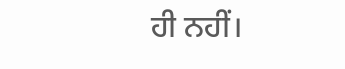ਹੀ ਨਹੀਂ।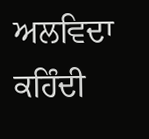ਅਲਵਿਦਾ ਕਹਿੰਦੀ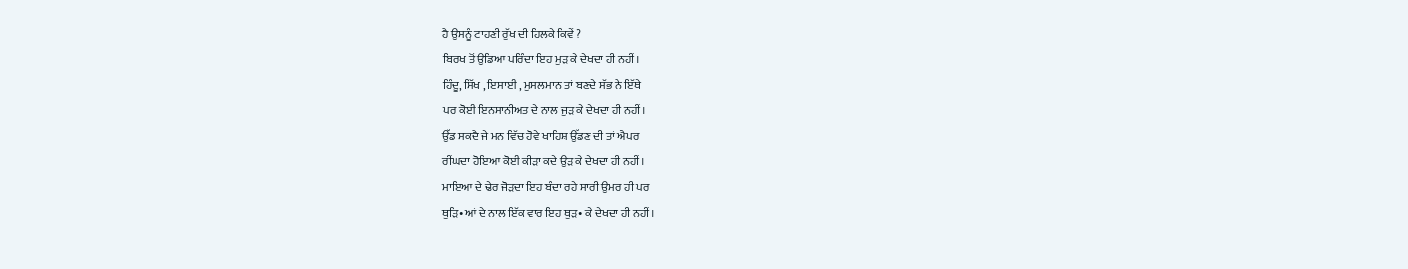ਹੈ ਉਸਨੂੰ ਟਾਹਣੀ ਰੁੱਖ ਦੀ ਹਿਲਕੇ ਕਿਵੇਂ ?
ਬਿਰਖ ਤੋਂ ਉਡਿਆ ਪਰਿੰਦਾ ਇਹ ਮੁੜ ਕੇ ਦੇਖਦਾ ਹੀ ਨਹੀਂ।
ਹਿੰਦੂ, ਸਿੱਖ , ਇਸਾਈ , ਮੁਸਲਮਾਨ ਤਾਂ ਬਣਦੇ ਸੱਭ ਨੇ ਇੱਥੇ
ਪਰ ਕੋਈ ਇਨਸਾਨੀਅਤ ਦੇ ਨਾਲ ਜੁੜ ਕੇ ਦੇਖਦਾ ਹੀ ਨਹੀਂ।
ਉੱਡ ਸਕਦੈ ਜੇ ਮਨ ਵਿੱਚ ਹੋਵੇ ਖਾਹਿਸ਼ ਉੱਡਣ ਦੀ ਤਾਂ ਐਪਰ
ਰੀਂਘਦਾ ਹੋਇਆ ਕੋਈ ਕੀੜਾ ਕਦੇ ਉੜ ਕੇ ਦੇਖਦਾ ਹੀ ਨਹੀਂ।
ਮਾਇਆ ਦੇ ਢੇਰ ਜੋੜਦਾ ਇਹ ਬੰਦਾ ਰਹੇ ਸਾਰੀ ਉਮਰ ਹੀ ਪਰ
ਥੁੜਿ•ਆਂ ਦੇ ਨਾਲ ਇੱਕ ਵਾਰ ਇਹ ਥੁੜ• ਕੇ ਦੇਖਦਾ ਹੀ ਨਹੀਂ।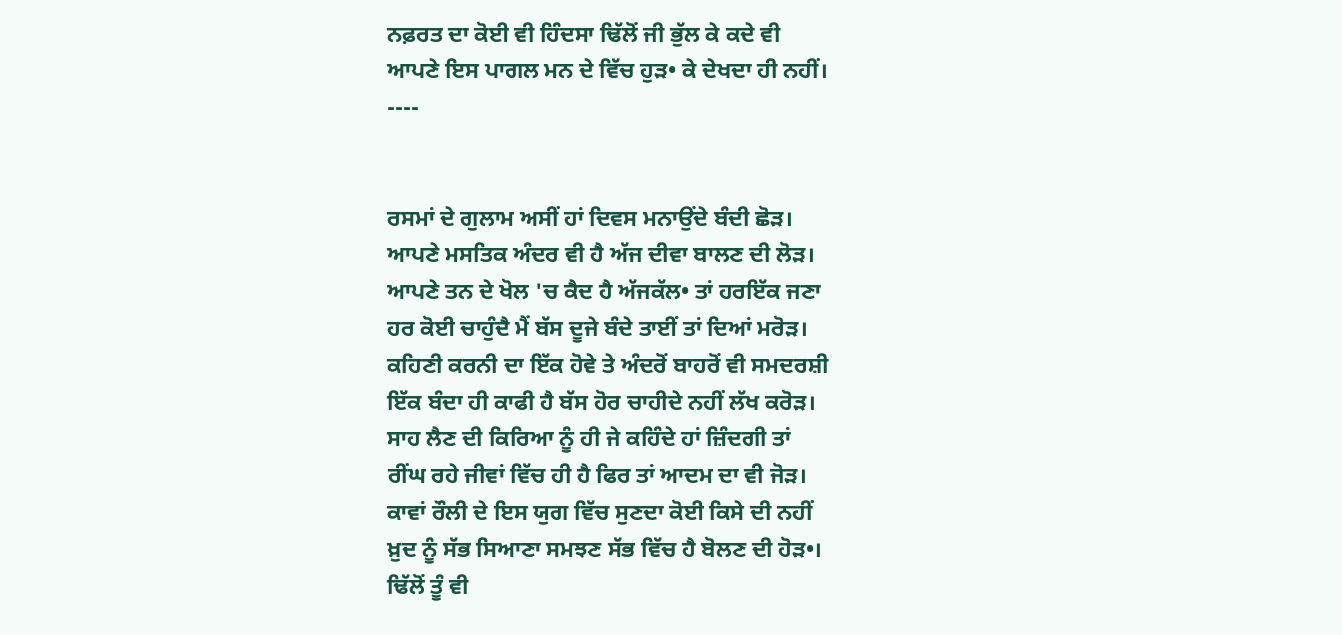ਨਫ਼ਰਤ ਦਾ ਕੋਈ ਵੀ ਹਿੰਦਸਾ ਢਿੱਲੋਂ ਜੀ ਭੁੱਲ ਕੇ ਕਦੇ ਵੀ
ਆਪਣੇ ਇਸ ਪਾਗਲ ਮਨ ਦੇ ਵਿੱਚ ਹੁੜ• ਕੇ ਦੇਖਦਾ ਹੀ ਨਹੀਂ।
----


ਰਸਮਾਂ ਦੇ ਗੁਲਾਮ ਅਸੀਂ ਹਾਂ ਦਿਵਸ ਮਨਾਉਂਦੇ ਬੰਦੀ ਛੋੜ।
ਆਪਣੇ ਮਸਤਿਕ ਅੰਦਰ ਵੀ ਹੈ ਅੱਜ ਦੀਵਾ ਬਾਲਣ ਦੀ ਲੋੜ।
ਆਪਣੇ ਤਨ ਦੇ ਖੋਲ 'ਚ ਕੈਦ ਹੈ ਅੱਜਕੱਲ• ਤਾਂ ਹਰਇੱਕ ਜਣਾ
ਹਰ ਕੋਈ ਚਾਹੁੰਦੈ ਮੈਂ ਬੱਸ ਦੂਜੇ ਬੰਦੇ ਤਾਈਂ ਤਾਂ ਦਿਆਂ ਮਰੋੜ।
ਕਹਿਣੀ ਕਰਨੀ ਦਾ ਇੱਕ ਹੋਵੇ ਤੇ ਅੰਦਰੋਂ ਬਾਹਰੋਂ ਵੀ ਸਮਦਰਸ਼ੀ
ਇੱਕ ਬੰਦਾ ਹੀ ਕਾਫੀ ਹੈ ਬੱਸ ਹੋਰ ਚਾਹੀਦੇ ਨਹੀਂ ਲੱਖ ਕਰੋੜ।
ਸਾਹ ਲੈਣ ਦੀ ਕਿਰਿਆ ਨੂੰ ਹੀ ਜੇ ਕਹਿੰਦੇ ਹਾਂ ਜ਼ਿੰਦਗੀ ਤਾਂ
ਰੀਂਘ ਰਹੇ ਜੀਵਾਂ ਵਿੱਚ ਹੀ ਹੈ ਫਿਰ ਤਾਂ ਆਦਮ ਦਾ ਵੀ ਜੋੜ।
ਕਾਵਾਂ ਰੌਲੀ ਦੇ ਇਸ ਯੁਗ ਵਿੱਚ ਸੁਣਦਾ ਕੋਈ ਕਿਸੇ ਦੀ ਨਹੀਂ
ਖ਼ੁਦ ਨੂੰ ਸੱਭ ਸਿਆਣਾ ਸਮਝਣ ਸੱਭ ਵਿੱਚ ਹੈ ਬੋਲਣ ਦੀ ਹੋੜ•।
ਢਿੱਲੋਂ ਤੂੰ ਵੀ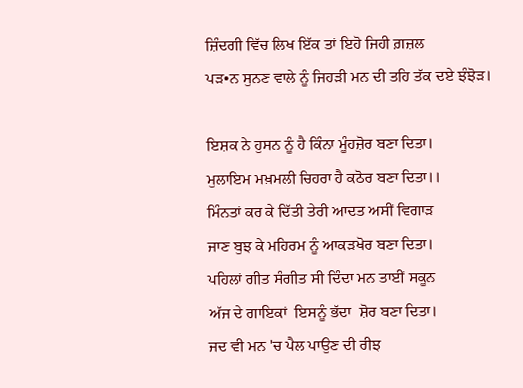ਜ਼ਿੰਦਗੀ ਵਿੱਚ ਲਿਖ ਇੱਕ ਤਾਂ ਇਹੋ ਜਿਹੀ ਗ਼ਜ਼ਲ
ਪੜ•ਨ ਸੁਨਣ ਵਾਲੇ ਨੂੰ ਜਿਹੜੀ ਮਨ ਦੀ ਤਹਿ ਤੱਕ ਦਏ ਝੰਝੋੜ।

ਇਸ਼ਕ ਨੇ ਹੁਸਨ ਨੂੰ ਹੈ ਕਿੰਨਾ ਮੂੰਹਜ਼ੋਰ ਬਣਾ ਦਿਤਾ।
ਮੁਲਾਇਮ ਮਖ਼ਮਲੀ ਚਿਹਰਾ ਹੈ ਕਠੋਰ ਬਣਾ ਦਿਤਾ।।
ਮਿੰਨਤਾਂ ਕਰ ਕੇ ਦਿੱਤੀ ਤੇਰੀ ਆਦਤ ਅਸੀਂ ਵਿਗਾੜ
ਜਾਣ ਬੁਝ ਕੇ ਮਹਿਰਮ ਨੂੰ ਆਕੜਖੋਰ ਬਣਾ ਦਿਤਾ।
ਪਹਿਲਾਂ ਗੀਤ ਸੰਗੀਤ ਸੀ ਦਿੰਦਾ ਮਨ ਤਾਈਂ ਸਕੂਨ
ਅੱਜ ਦੇ ਗਾਇਕਾਂ  ਇਸਨੂੰ ਭੱਦਾ  ਸ਼ੋਰ ਬਣਾ ਦਿਤਾ।
ਜਦ ਵੀ ਮਨ 'ਚ ਪੈਲ ਪਾਉਣ ਦੀ ਰੀਝ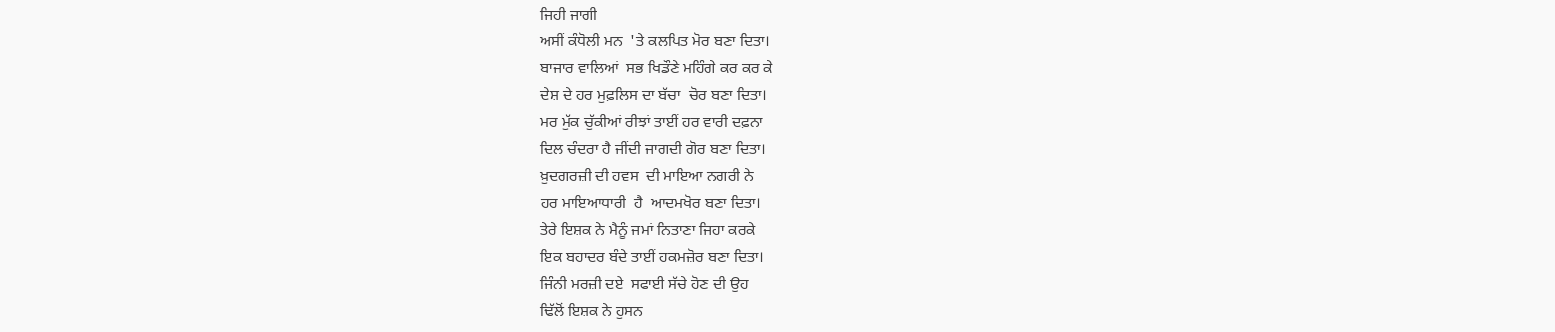ਜਿਹੀ ਜਾਗੀ
ਅਸੀਂ ਕੰਧੋਲੀ ਮਨ  'ਤੇ ਕਲਪਿਤ ਮੋਰ ਬਣਾ ਦਿਤਾ।
ਬਾਜਾਰ ਵਾਲਿਆਂ  ਸਭ ਖਿਡੌਣੇ ਮਹਿੰਗੇ ਕਰ ਕਰ ਕੇ
ਦੇਸ਼ ਦੇ ਹਰ ਮੁਫ਼ਲਿਸ ਦਾ ਬੱਚਾ  ਚੋਰ ਬਣਾ ਦਿਤਾ।
ਮਰ ਮੁੱਕ ਚੁੱਕੀਆਂ ਰੀਝਾਂ ਤਾਈਂ ਹਰ ਵਾਰੀ ਦਫ਼ਨਾ
ਦਿਲ ਚੰਦਰਾ ਹੈ ਜੀਂਦੀ ਜਾਗਦੀ ਗੋਰ ਬਣਾ ਦਿਤਾ।
ਖ਼ੁਦਗਰਜ਼ੀ ਦੀ ਹਵਸ  ਦੀ ਮਾਇਆ ਨਗਰੀ ਨੇ
ਹਰ ਮਾਇਆਧਾਰੀ  ਹੈ  ਆਦਮਖੋਰ ਬਣਾ ਦਿਤਾ।
ਤੇਰੇ ਇਸ਼ਕ ਨੇ ਮੈਨੂੰ ਜਮਾਂ ਨਿਤਾਣਾ ਜਿਹਾ ਕਰਕੇ
ਇਕ ਬਹਾਦਰ ਬੰਦੇ ਤਾਈਂ ਹਕਮਜ਼ੋਰ ਬਣਾ ਦਿਤਾ।
ਜਿੰਨੀ ਮਰਜ਼ੀ ਦਏ  ਸਫਾਈ ਸੱਚੇ ਹੋਣ ਦੀ ਉਹ
ਢਿੱਲੋਂ ਇਸ਼ਕ ਨੇ ਹੁਸਨ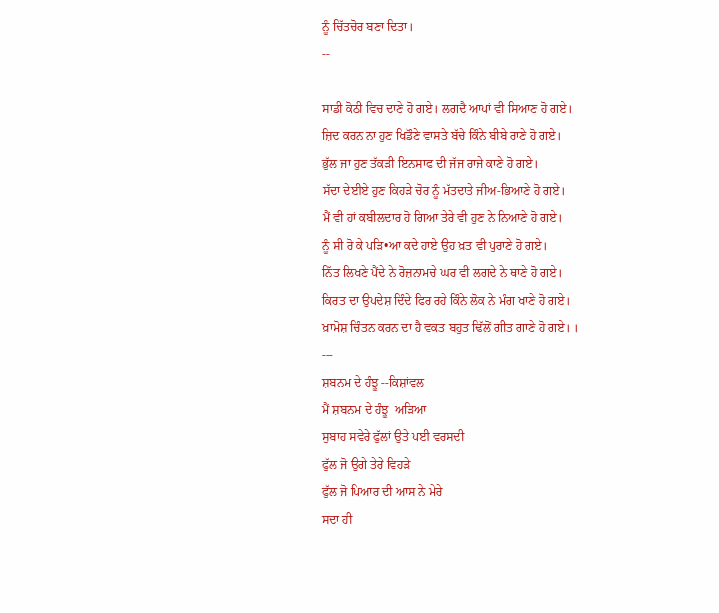ਨੂੰ ਚਿੱਤਚੋਰ ਬਣਾ ਦਿਤਾ।
--

ਸਾਡੀ ਕੋਠੀ ਵਿਚ ਦਾਣੇ ਹੋ ਗਏ। ਲਗਦੈ ਆਪਾਂ ਵੀ ਸਿਆਣ ਹੋ ਗਏ।
ਜ਼ਿਦ ਕਰਨ ਨਾ ਹੁਣ ਖਿਡੌਣੇ ਵਾਸਤੇ ਬੱਚੇ ਕਿੰਨੇ ਬੀਬੇ ਰਾਣੇ ਹੋ ਗਏ।
ਭੁੱਲ ਜਾ ਹੁਣ ਤੱਕੜੀ ਇਨਸਾਫ ਦੀ ਜੱਜ ਰਾਜੇ ਕਾਣੇ ਹੋ ਗਏ।
ਸੱਦਾ ਦੇਈਏ ਹੁਣ ਕਿਹੜੇ ਚੋਰ ਨੂੰ ਮੱਤਦਾਤੇ ਜੀਅ-ਭਿਆਣੇ ਹੋ ਗਏ।
ਮੈਂ ਵੀ ਹਾਂ ਕਬੀਲਦਾਰ ਹੋ ਗਿਆ ਤੇਰੇ ਵੀ ਹੁਣ ਨੇ ਨਿਆਣੇ ਹੋ ਗਏ।
ਨੂੰ ਸੀ ਰੋ ਕੇ ਪੜਿ•ਆ ਕਦੇ ਹਾਏ ਉਹ ਖ਼ਤ ਵੀ ਪੁਰਾਣੇ ਹੋ ਗਏ।
ਨਿੱਤ ਲਿਖਣੇ ਪੈਂਦੇ ਨੇ ਰੋਜ਼ਨਾਮਚੇ ਘਰ ਵੀ ਲਗਦੇ ਨੇ ਥਾਣੇ ਹੋ ਗਏ।
ਕਿਰਤ ਦਾ ਉਪਦੇਸ਼ ਦਿੰਦੇ ਫਿਰ ਰਹੇ ਕਿੰਨੇ ਲੋਕ ਨੇ ਮੰਗ ਖਾਣੇ ਹੋ ਗਏ।
ਖ਼ਾਮੋਸ਼ ਚਿੰਤਨ ਕਰਨ ਦਾ ਹੈ ਵਕਤ ਬਹੁਤ ਢਿੱਲੋਂ ਗੀਤ ਗਾਣੇ ਹੋ ਗਏ। ।
---
ਸ਼ਬਨਮ ਦੇ ਹੰਝੂ --ਕਿਸ਼ਾਂਵਲ
ਮੈਂ ਸ਼ਬਨਮ ਦੇ ਹੰਝੂ  ਅੜਿਆ
ਸੁਬਾਹ ਸਵੇਰੇ ਫੁੱਲਾਂ ਉਤੇ ਪਈ ਵਰਸਦੀ
ਫੁੱਲ ਜੋ ਉਗੇ ਤੇਰੇ ਵਿਹੜੇ
ਫੁੱਲ ਜੋ ਪਿਆਰ ਦੀ ਆਸ ਨੇ ਮੇਰੇ
ਸਦਾ ਹੀ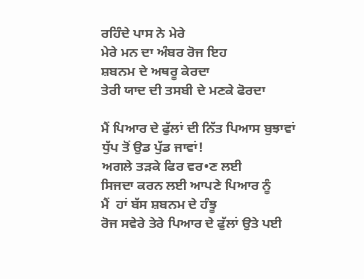ਰਹਿੰਦੇ ਪਾਸ ਨੇ ਮੇਰੇ
ਮੇਰੇ ਮਨ ਦਾ ਅੰਬਰ ਰੋਜ ਇਹ
ਸ਼ਬਨਮ ਦੇ ਅਥਰੂ ਕੇਰਦਾ
ਤੇਰੀ ਯਾਦ ਦੀ ਤਸਬੀ ਦੇ ਮਣਕੇ ਫੋਰਦਾ

ਮੈਂ ਪਿਆਰ ਦੇ ਫੁੱਲਾਂ ਦੀ ਨਿੱਤ ਪਿਆਸ ਬੁਝਾਵਾਂ
ਧੁੱਪ ਤੋਂ ਉਡ ਪੁੱਡ ਜਾਵਾਂ!
ਅਗਲੇ ਤੜਕੇ ਫਿਰ ਵਰ•ਣ ਲਈ
ਸਿਜਦਾ ਕਰਨ ਲਈ ਆਪਣੇ ਪਿਆਰ ਨੂੰ
ਮੈਂ  ਹਾਂ ਬੱਸ ਸ਼ਬਨਮ ਦੇ ਹੰਝੂ
ਰੋਜ ਸਵੇਰੇ ਤੇਰੇ ਪਿਆਰ ਦੇ ਫੁੱਲਾਂ ਉਤੇ ਪਈ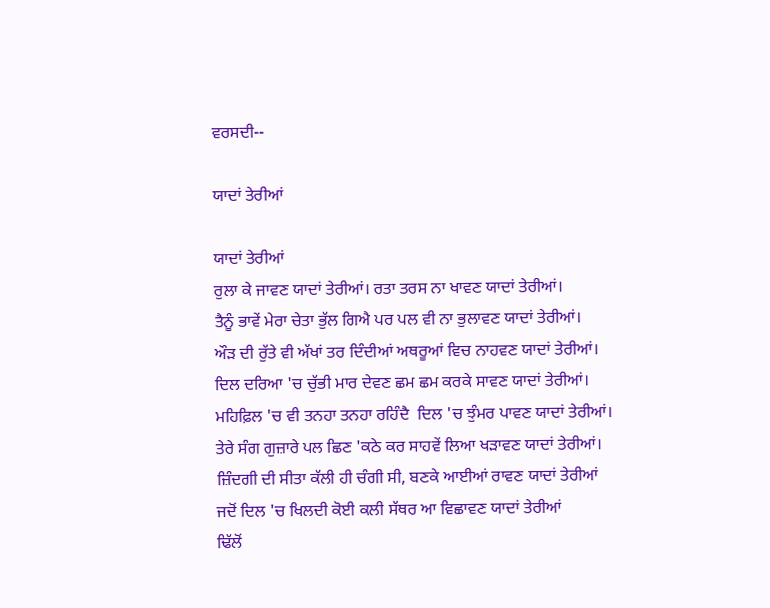ਵਰਸਦੀ--

ਯਾਦਾਂ ਤੇਰੀਆਂ

ਯਾਦਾਂ ਤੇਰੀਆਂ
ਰੁਲਾ ਕੇ ਜਾਵਣ ਯਾਦਾਂ ਤੇਰੀਆਂ। ਰਤਾ ਤਰਸ ਨਾ ਖਾਵਣ ਯਾਦਾਂ ਤੇਰੀਆਂ।
ਤੈਨੂੰ ਭਾਵੇਂ ਮੇਰਾ ਚੇਤਾ ਭੁੱਲ ਗਿਐ ਪਰ ਪਲ ਵੀ ਨਾ ਭੁਲਾਵਣ ਯਾਦਾਂ ਤੇਰੀਆਂ।
ਔੜ ਦੀ ਰੁੱਤੇ ਵੀ ਅੱਖਾਂ ਤਰ ਦਿੰਦੀਆਂ ਅਥਰੂਆਂ ਵਿਚ ਨਾਹਵਣ ਯਾਦਾਂ ਤੇਰੀਆਂ।
ਦਿਲ ਦਰਿਆ 'ਚ ਚੁੱਭੀ ਮਾਰ ਦੇਵਣ ਛਮ ਛਮ ਕਰਕੇ ਸਾਵਣ ਯਾਦਾਂ ਤੇਰੀਆਂ।
ਮਹਿਫ਼ਿਲ 'ਚ ਵੀ ਤਨਹਾ ਤਨਹਾ ਰਹਿੰਦੈ  ਦਿਲ 'ਚ ਝੁੰਮਰ ਪਾਵਣ ਯਾਦਾਂ ਤੇਰੀਆਂ।
ਤੇਰੇ ਸੰਗ ਗੁਜ਼ਾਰੇ ਪਲ ਛਿਣ 'ਕਠੇ ਕਰ ਸਾਹਵੇਂ ਲਿਆ ਖੜਾਵਣ ਯਾਦਾਂ ਤੇਰੀਆਂ।
ਜ਼ਿੰਦਗੀ ਦੀ ਸੀਤਾ ਕੱਲੀ ਹੀ ਚੰਗੀ ਸੀ, ਬਣਕੇ ਆਈਆਂ ਰਾਵਣ ਯਾਦਾਂ ਤੇਰੀਆਂ
ਜਦੋਂ ਦਿਲ 'ਚ ਖਿਲਦੀ ਕੋਈ ਕਲੀ ਸੱਥਰ ਆ ਵਿਛਾਵਣ ਯਾਦਾਂ ਤੇਰੀਆਂ
ਢਿੱਲੋਂ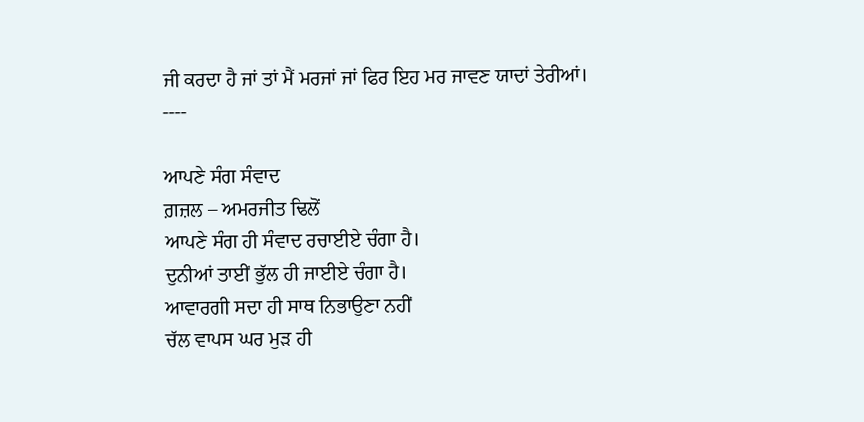ਜੀ ਕਰਦਾ ਹੈ ਜਾਂ ਤਾਂ ਮੈਂ ਮਰਜਾਂ ਜਾਂ ਫਿਰ ਇਹ ਮਰ ਜਾਵਣ ਯਾਦਾਂ ਤੇਰੀਆਂ।
----

ਆਪਣੇ ਸੰਗ ਸੰਵਾਦ
ਗ਼ਜ਼ਲ – ਅਮਰਜੀਤ ਢਿਲੋਂ
ਆਪਣੇ ਸੰਗ ਹੀ ਸੰਵਾਦ ਰਚਾਈਏ ਚੰਗਾ ਹੈ।
ਦੁਨੀਆਂ ਤਾਈਂ ਭੁੱਲ ਹੀ ਜਾਈਏ ਚੰਗਾ ਹੈ।
ਆਵਾਰਗੀ ਸਦਾ ਹੀ ਸਾਥ ਨਿਭਾਉਣਾ ਨਹੀਂ
ਚੱਲ ਵਾਪਸ ਘਰ ਮੁੜ ਹੀ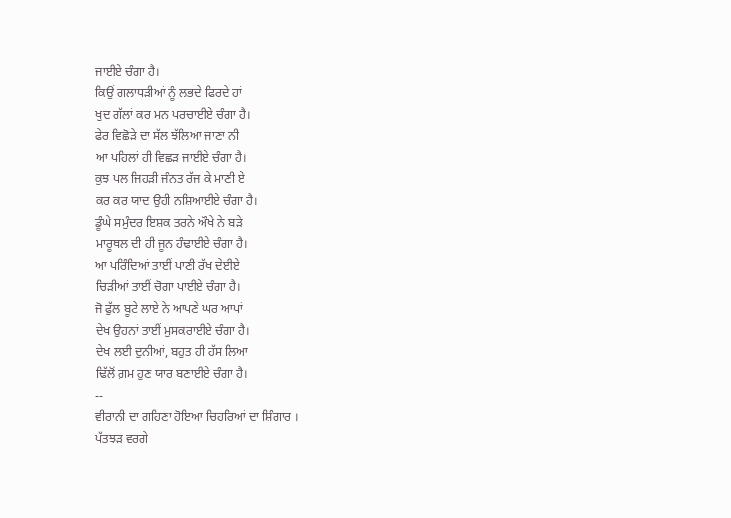ਜਾਈਏ ਚੰਗਾ ਹੈ।
ਕਿਉਂ ਗਲਾਧੜੀਆਂ ਨੂੰ ਲਭਦੇ ਫਿਰਦੇ ਹਾਂ
ਖੁਦ ਗੱਲਾਂ ਕਰ ਮਨ ਪਰਚਾਈਏ ਚੰਗਾ ਹੈ।
ਫੇਰ ਵਿਛੋੜੇ ਦਾ ਸੱਲ ਝੱਲਿਆ ਜਾਣਾ ਨੀ
ਆ ਪਹਿਲਾਂ ਹੀ ਵਿਛੜ ਜਾਈਏ ਚੰਗਾ ਹੈ।
ਕੁਝ ਪਲ ਜਿਹੜੀ ਜੰਨਤ ਰੱਜ ਕੇ ਮਾਣੀ ਏ
ਕਰ ਕਰ ਯਾਦ ਉਹੀ ਨਸ਼ਿਆਈਏ ਚੰਗਾ ਹੈ।
ਡੂੰਘੇ ਸਮੁੰਦਰ ਇਸ਼ਕ ਤਰਨੇ ਔਖੇ ਨੇ ਬੜੇ
ਮਾਰੂਥਲ ਦੀ ਹੀ ਜੂਨ ਹੰਢਾਈਏ ਚੰਗਾ ਹੈ।
ਆ ਪਰਿੰਦਿਆਂ ਤਾਈਂ ਪਾਣੀ ਰੱਖ ਦੇਈਏ
ਚਿੜੀਆਂ ਤਾਈਂ ਚੋਗਾ ਪਾਈਏ ਚੰਗਾ ਹੈ।
ਜੋ ਫੁੱਲ ਬੂਟੇ ਲਾਏ ਨੇ ਆਪਣੇ ਘਰ ਆਪਾਂ
ਦੇਖ ਉਹਨਾਂ ਤਾਈਂ ਮੁਸਕਰਾਈਏ ਚੰਗਾ ਹੈ।
ਦੇਖ ਲਈ ਦੁਨੀਆਂ, ਬਹੁਤ ਹੀ ਹੱਸ ਲਿਆ
ਢਿੱਲੋਂ ਗ਼ਮ ਹੁਣ ਯਾਰ ਬਣਾਈਏ ਚੰਗਾ ਹੈ।
--
ਵੀਰਾਨੀ ਦਾ ਗਹਿਣਾ ਹੋਇਆ ਚਿਹਰਿਆਂ ਦਾ ਸ਼ਿੰਗਾਰ ।
ਪੱਤਝੜ ਵਰਗੇ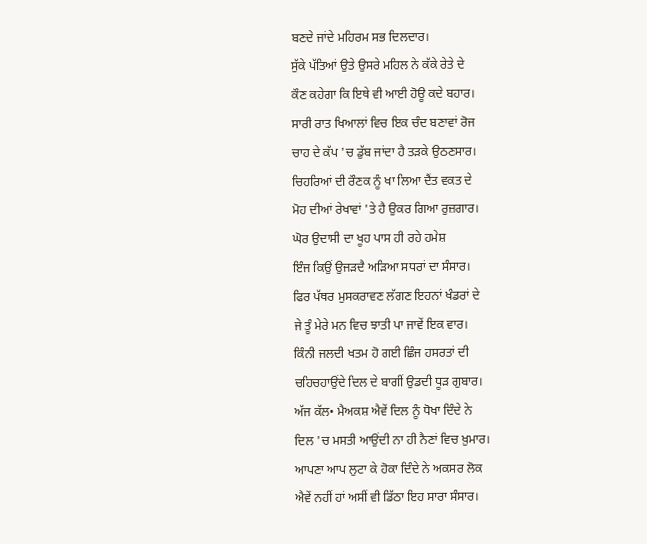ਬਣਦੇ ਜਾਂਦੇ ਮਹਿਰਮ ਸਭ ਦਿਲਦਾਰ।
ਸੁੱਕੇ ਪੱਤਿਆਂ ਉਤੇ ਉਸਰੇ ਮਹਿਲ ਨੇ ਕੱਕੇ ਰੇਤੇ ਦੇ
ਕੌਣ ਕਹੇਗਾ ਕਿ ਇਥੇ ਵੀ ਆਈ ਹੋਊ ਕਦੇ ਬਹਾਰ।
ਸਾਰੀ ਰਾਤ ਖਿਆਲਾਂ ਵਿਚ ਇਕ ਚੰਦ ਬਣਾਵਾਂ ਰੋਜ
ਚਾਹ ਦੇ ਕੱਪ 'ਚ ਡੁੱਬ ਜਾਂਦਾ ਹੈ ਤੜਕੇ ਉਠਣਸਾਰ।
ਚਿਹਰਿਆਂ ਦੀ ਰੌਣਕ ਨੂੰ ਖਾ ਲਿਆ ਦੈਂਤ ਵਕਤ ਦੇ
ਮੋਹ ਦੀਆਂ ਰੇਖਾਵਾਂ 'ਤੇ ਹੈ ਉਕਰ ਗਿਆ ਰੁਜ਼ਗਾਰ।
ਘੋਰ ਉਦਾਸੀ ਦਾ ਖੂਹ ਪਾਸ ਹੀ ਰਹੇ ਹਮੇਸ਼
ਇੰਜ ਕਿਉਂ ਉਜੜਦੈ ਅੜਿਆ ਸਧਰਾਂ ਦਾ ਸੰਸਾਰ।
ਫਿਰ ਪੱਥਰ ਮੁਸਕਰਾਵਣ ਲੱਗਣ ਇਹਨਾਂ ਖੰਡਰਾਂ ਦੇ
ਜੇ ਤੂੰ ਮੇਰੇ ਮਨ ਵਿਚ ਝਾਤੀ ਪਾ ਜਾਵੇਂ ਇਕ ਵਾਰ।
ਕਿੰਨੀ ਜਲਦੀ ਖਤਮ ਹੋ ਗਈ ਛਿੰਜ ਹਸਰਤਾਂ ਦੀ
ਚਹਿਚਹਾਉਂਦੇ ਦਿਲ ਦੇ ਬਾਗੀਂ ਉਡਦੀ ਧੂੜ ਗੁਬਾਰ।
ਅੱਜ ਕੱਲ• ਮੈਅਕਸ਼ ਐਵੇਂ ਦਿਲ ਨੂੰ ਧੋਖਾ ਦਿੰਦੇ ਨੇ
ਦਿਲ 'ਚ ਮਸਤੀ ਆਉਂਦੀ ਨਾ ਹੀ ਨੈਣਾਂ ਵਿਚ ਖ਼ੁਮਾਰ।
ਆਪਣਾ ਆਪ ਲੁਟਾ ਕੇ ਹੋਕਾ ਦਿੰਦੇ ਨੇ ਅਕਸਰ ਲੋਕ
ਐਵੇਂ ਨਹੀਂ ਹਾਂ ਅਸੀਂ ਵੀ ਡਿੱਠਾ ਇਹ ਸਾਰਾ ਸੰਸਾਰ।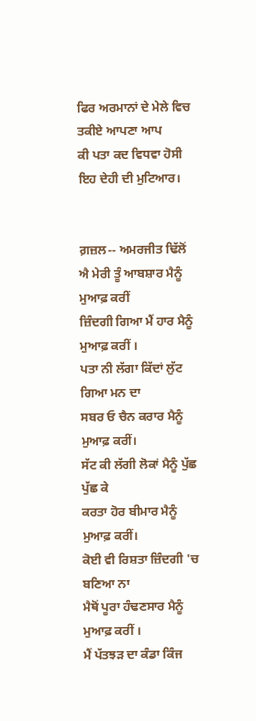ਫਿਰ ਅਰਮਾਨਾਂ ਦੇ ਮੇਲੇ ਵਿਚ ਤਕੀਏ ਆਪਣਾ ਆਪ
ਕੀ ਪਤਾ ਕਦ ਵਿਧਵਾ ਹੋਸੀ ਇਹ ਦੇਹੀ ਦੀ ਮੁਟਿਆਰ।


ਗ਼ਜ਼ਲ-- ਅਮਰਜੀਤ ਢਿੱਲੋਂ
ਐ ਮੇਰੀ ਤੂੰ ਆਬਸ਼ਾਰ ਮੈਨੂੰ ਮੁਆਫ਼ ਕਰੀਂ
ਜ਼ਿੰਦਗੀ ਗਿਆ ਮੈਂ ਹਾਰ ਮੈਨੂੰ ਮੁਆਫ਼ ਕਰੀਂ ।
ਪਤਾ ਨੀ ਲੱਗਾ ਕਿੱਦਾਂ ਲੁੱਟ ਗਿਆ ਮਨ ਦਾ
ਸਬਰ ਓ ਚੈਨ ਕਰਾਰ ਮੈਨੂੰ ਮੁਆਫ਼ ਕਰੀਂ।
ਸੱਟ ਕੀ ਲੱਗੀ ਲੋਕਾਂ ਮੈਨੂੰ ਪੁੱਛ ਪੁੱਛ ਕੇ
ਕਰਤਾ ਹੋਰ ਬੀਮਾਰ ਮੈਨੂੰ ਮੁਆਫ਼ ਕਰੀਂ।
ਕੋਈ ਵੀ ਰਿਸ਼ਤਾ ਜ਼ਿੰਦਗੀ 'ਚ ਬਣਿਆ ਨਾ
ਮੈਥੋਂ ਪੂਰਾ ਹੰਢਣਸਾਰ ਮੈਨੂੰ ਮੁਆਫ਼ ਕਰੀਂ ।
ਮੈਂ ਪੱਤਝੜ ਦਾ ਕੰਡਾ ਕਿੰਜ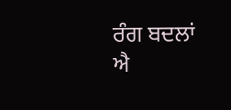ਰੰਗ ਬਦਲਾਂ
ਐ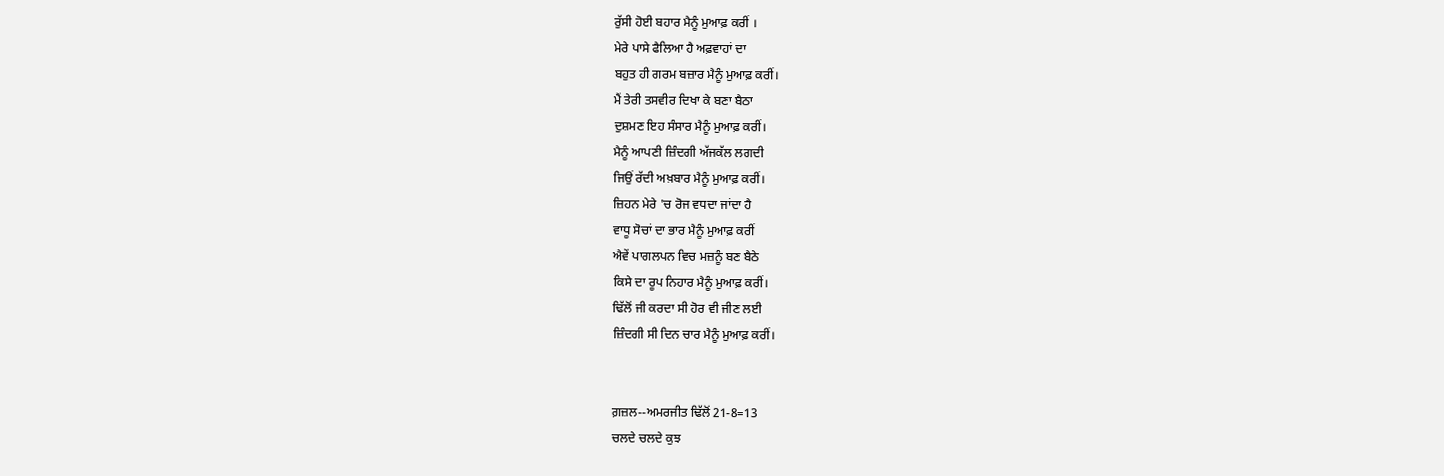ਰੁੱਸੀ ਹੋਈ ਬਹਾਰ ਮੈਨੂੰ ਮੁਆਫ਼ ਕਰੀਂ ।
ਮੇਰੇ ਪਾਸੇ ਫੈਲਿਆ ਹੈ ਅਫ਼ਵਾਹਾਂ ਦਾ
ਬਹੁਤ ਹੀ ਗਰਮ ਬਜ਼ਾਰ ਮੈਨੂੰ ਮੁਆਫ਼ ਕਰੀਂ।
ਮੈਂ ਤੇਰੀ ਤਸਵੀਰ ਦਿਖਾ ਕੇ ਬਣਾ ਬੈਠਾ
ਦੁਸ਼ਮਣ ਇਹ ਸੰਸਾਰ ਮੈਨੂੰ ਮੁਆਫ਼ ਕਰੀਂ।
ਮੈਨੂੰ ਆਪਣੀ ਜ਼ਿੰਦਗੀ ਅੱਜਕੱਲ ਲਗਦੀ
ਜਿਉਂ ਰੱਦੀ ਅਖ਼ਬਾਰ ਮੈਨੂੰ ਮੁਆਫ਼ ਕਰੀਂ।
ਜ਼ਿਹਨ ਮੇਰੇ 'ਚ ਰੋਜ ਵਧਦਾ ਜਾਂਦਾ ਹੈ
ਵਾਧੂ ਸੋਚਾਂ ਦਾ ਭਾਰ ਮੈਨੂੰ ਮੁਆਫ਼ ਕਰੀਂ
ਐਵੇਂ ਪਾਗਲਪਨ ਵਿਚ ਮਜ਼ਨੂੰ ਬਣ ਬੈਠੇ
ਕਿਸੇ ਦਾ ਰੂਪ ਨਿਹਾਰ ਮੈਨੂੰ ਮੁਆਫ਼ ਕਰੀਂ।
ਢਿੱਲੋਂ ਜੀ ਕਰਦਾ ਸੀ ਹੋਰ ਵੀ ਜੀਣ ਲਈ
ਜ਼ਿੰਦਗੀ ਸੀ ਦਿਨ ਚਾਰ ਮੈਨੂੰ ਮੁਆਫ਼ ਕਰੀਂ।


ਗ਼ਜ਼ਲ--ਅਮਰਜੀਤ ਢਿੱਲੋਂ 21-8=13
ਚਲਦੇ ਚਲਦੇ ਕੁਝ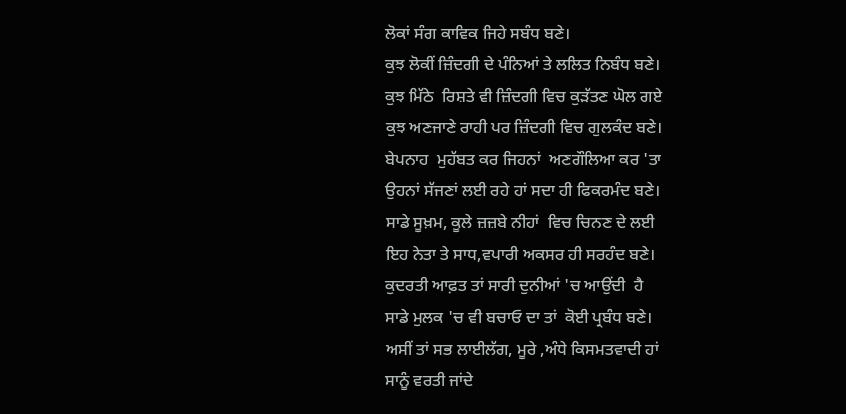ਲੋਕਾਂ ਸੰਗ ਕਾਵਿਕ ਜਿਹੇ ਸਬੰਧ ਬਣੇ।
ਕੁਝ ਲੋਕੀਂ ਜ਼ਿੰਦਗੀ ਦੇ ਪੰਨਿਆਂ ਤੇ ਲਲਿਤ ਨਿਬੰਧ ਬਣੇ।
ਕੁਝ ਮਿੱਠੇ  ਰਿਸ਼ਤੇ ਵੀ ਜ਼ਿੰਦਗੀ ਵਿਚ ਕੁੜੱਤਣ ਘੋਲ ਗਏ
ਕੁਝ ਅਣਜਾਣੇ ਰਾਹੀ ਪਰ ਜ਼ਿੰਦਗੀ ਵਿਚ ਗੁਲਕੰਦ ਬਣੇ।
ਬੇਪਨਾਹ  ਮੁਹੱਬਤ ਕਰ ਜਿਹਨਾਂ  ਅਣਗੌਲਿਆ ਕਰ 'ਤਾ
ਉਹਨਾਂ ਸੱਜਣਾਂ ਲਈ ਰਹੇ ਹਾਂ ਸਦਾ ਹੀ ਫਿਕਰਮੰਦ ਬਣੇ।
ਸਾਡੇ ਸੂਖ਼ਮ, ਕੂਲੇ ਜ਼ਜ਼ਬੇ ਨੀਹਾਂ  ਵਿਚ ਚਿਨਣ ਦੇ ਲਈ
ਇਹ ਨੇਤਾ ਤੇ ਸਾਧ,ਵਪਾਰੀ ਅਕਸਰ ਹੀ ਸਰਹੰਦ ਬਣੇ।
ਕੁਦਰਤੀ ਆਫ਼ਤ ਤਾਂ ਸਾਰੀ ਦੁਨੀਆਂ 'ਚ ਆਉਂਦੀ  ਹੈ
ਸਾਡੇ ਮੁਲਕ 'ਚ ਵੀ ਬਚਾਓ ਦਾ ਤਾਂ  ਕੋਈ ਪ੍ਰਬੰਧ ਬਣੇ।
ਅਸੀਂ ਤਾਂ ਸਭ ਲਾਈਲੱਗ, ਮੂਰੇ ,ਅੰਧੇ ਕਿਸਮਤਵਾਦੀ ਹਾਂ
ਸਾਨੂੰ ਵਰਤੀ ਜਾਂਦੇ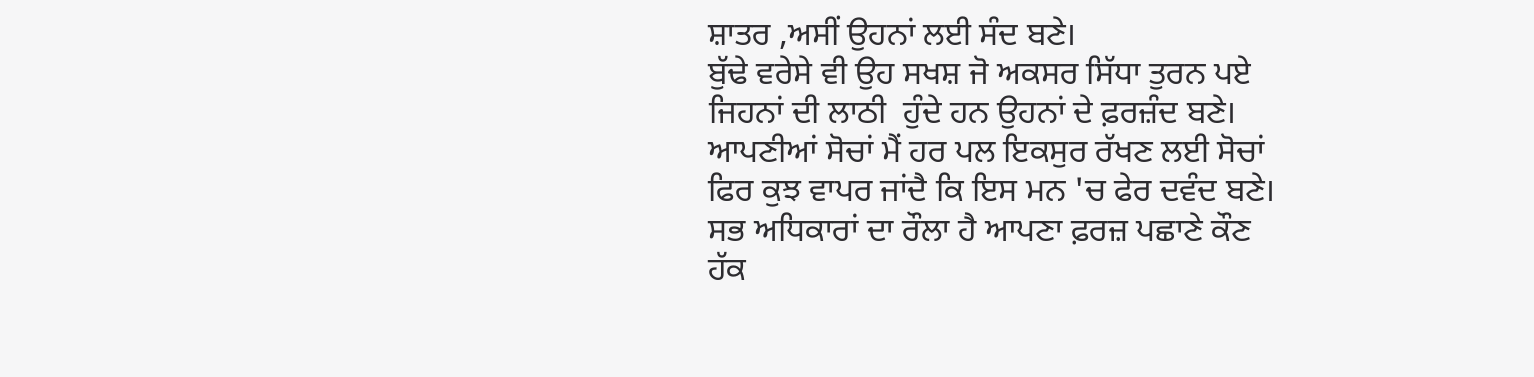ਸ਼ਾਤਰ ,ਅਸੀਂ ਉਹਨਾਂ ਲਈ ਸੰਦ ਬਣੇ।
ਬੁੱਢੇ ਵਰੇਸੇ ਵੀ ਉਹ ਸਖਸ਼ ਜੋ ਅਕਸਰ ਸਿੱਧਾ ਤੁਰਨ ਪਏ
ਜਿਹਨਾਂ ਦੀ ਲਾਠੀ  ਹੁੰਦੇ ਹਨ ਉਹਨਾਂ ਦੇ ਫ਼ਰਜ਼ੰਦ ਬਣੇ।
ਆਪਣੀਆਂ ਸੋਚਾਂ ਮੈਂ ਹਰ ਪਲ ਇਕਸੁਰ ਰੱਖਣ ਲਈ ਸੋਚਾਂ
ਫਿਰ ਕੁਝ ਵਾਪਰ ਜਾਂਦੈ ਕਿ ਇਸ ਮਨ 'ਚ ਫੇਰ ਦਵੰਦ ਬਣੇ।
ਸਭ ਅਧਿਕਾਰਾਂ ਦਾ ਰੌਲਾ ਹੈ ਆਪਣਾ ਫ਼ਰਜ਼ ਪਛਾਣੇ ਕੌਣ
ਹੱਕ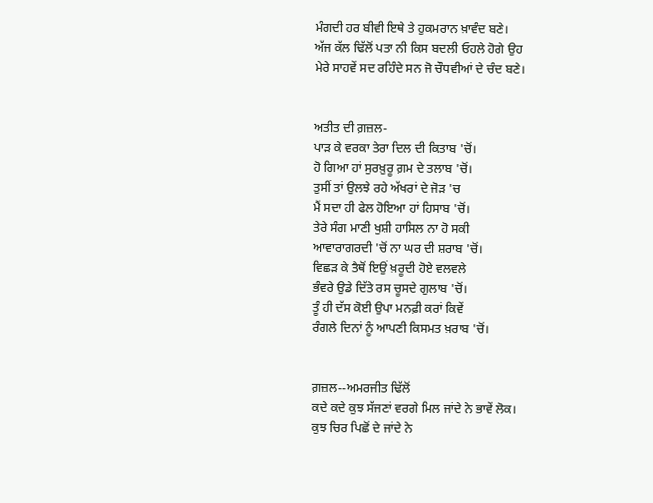ਮੰਗਦੀ ਹਰ ਬੀਵੀ ਇਥੇ ਤੇ ਹੁਕਮਰਾਨ ਖ਼ਾਵੰਦ ਬਣੇ।
ਅੱਜ ਕੱਲ ਢਿੱਲੋਂ ਪਤਾ ਨੀ ਕਿਸ ਬਦਲੀ ਓਹਲੇ ਹੋਗੇ ਉਹ
ਮੇਰੇ ਸਾਹਵੇਂ ਸਦ ਰਹਿੰਦੇ ਸਨ ਜੋ ਚੌਧਵੀਆਂ ਦੇ ਚੰਦ ਬਣੇ।


ਅਤੀਤ ਦੀ ਗ਼ਜ਼ਲ-
ਪਾੜ ਕੇ ਵਰਕਾ ਤੇਰਾ ਦਿਲ ਦੀ ਕਿਤਾਬ 'ਚੋਂ।
ਹੋ ਗਿਆ ਹਾਂ ਸੁਰਖ਼ੁਰੂ ਗ਼ਮ ਦੇ ਤਲਾਬ 'ਚੋਂ।
ਤੁਸੀਂ ਤਾਂ ਉਲਝੇ ਰਹੇ ਅੱਖਰਾਂ ਦੇ ਜੋੜ 'ਚ
ਮੈਂ ਸਦਾ ਹੀ ਫੇਲ ਹੋਇਆ ਹਾਂ ਹਿਸਾਬ 'ਚੋਂ।
ਤੇਰੇ ਸੰਗ ਮਾਣੀ ਖੁਸ਼ੀ ਹਾਸਿਲ ਨਾ ਹੋ ਸਕੀ
ਆਵਾਰਾਗਰਦੀ 'ਚੋਂ ਨਾ ਘਰ ਦੀ ਸ਼ਰਾਬ 'ਚੋਂ।
ਵਿਛੜ ਕੇ ਤੈਥੋਂ ਇਉਂ ਖ਼ਰੂਦੀ ਹੋਏ ਵਲਵਲੇ
ਭੰਵਰੇ ਉਡੇ ਦਿੱਤੇ ਰਸ ਚੂਸਦੇ ਗੁਲਾਬ 'ਚੋਂ।
ਤੂੰ ਹੀ ਦੱਸ ਕੋਈ ਉਪਾ ਮਨਫ਼ੀ ਕਰਾਂ ਕਿਵੇਂ
ਰੰਗਲੇ ਦਿਨਾਂ ਨੂੰ ਆਪਣੀ ਕਿਸਮਤ ਖ਼ਰਾਬ 'ਚੋਂ।


ਗ਼ਜ਼ਲ--ਅਮਰਜੀਤ ਢਿੱਲੋਂ
ਕਦੇ ਕਦੇ ਕੁਝ ਸੱਜਣਾਂ ਵਰਗੇ ਮਿਲ ਜਾਂਦੇ ਨੇ ਭਾਵੇਂ ਲੋਕ।
ਕੁਝ ਚਿਰ ਪਿਛੋਂ ਦੇ ਜਾਂਦੇ ਨੇ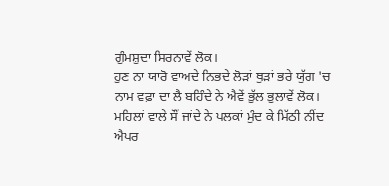ਗੁੰਮਸ਼ੁਦਾ ਸਿਰਨਾਵੇਂ ਲੋਕ।
ਹੁਣ ਨਾ ਯਾਰੋ ਵਾਅਦੇ ਨਿਭਦੇ ਲੋੜਾਂ ਥੁੜਾਂ ਭਰੇ ਯੁੱਗ 'ਚ
ਨਾਮ ਵਫ਼ਾ ਦਾ ਲੈ ਬਹਿੰਦੇ ਨੇ ਐਵੇਂ ਭੁੱਲ ਭੁਲਾਵੇਂ ਲੋਕ।
ਮਹਿਲਾਂ ਵਾਲੇ ਸੌਂ ਜਾਂਦੇ ਨੇ ਪਲਕਾਂ ਮੁੰਦ ਕੇ ਮਿੱਠੀ ਨੀਂਦ
ਐਪਰ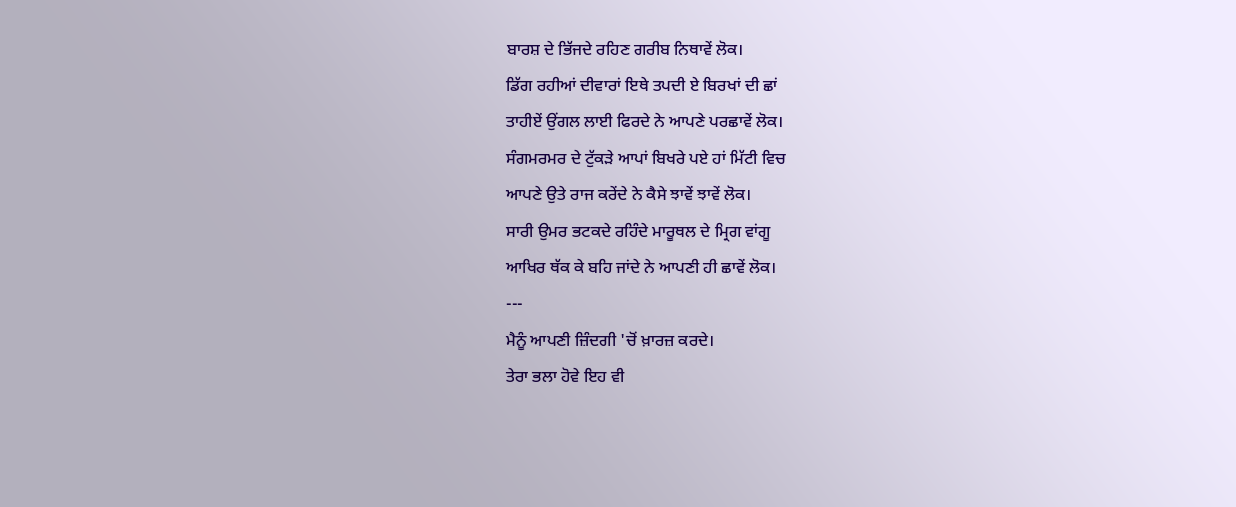ਬਾਰਸ਼ ਦੇ ਭਿੱਜਦੇ ਰਹਿਣ ਗਰੀਬ ਨਿਥਾਵੇਂ ਲੋਕ।
ਡਿੱਗ ਰਹੀਆਂ ਦੀਵਾਰਾਂ ਇਥੇ ਤਪਦੀ ਏ ਬਿਰਖਾਂ ਦੀ ਛਾਂ
ਤਾਹੀਏਂ ਉਂਗਲ ਲਾਈ ਫਿਰਦੇ ਨੇ ਆਪਣੇ ਪਰਛਾਵੇਂ ਲੋਕ।
ਸੰਗਮਰਮਰ ਦੇ ਟੁੱਕੜੇ ਆਪਾਂ ਬਿਖਰੇ ਪਏ ਹਾਂ ਮਿੱਟੀ ਵਿਚ
ਆਪਣੇ ਉਤੇ ਰਾਜ ਕਰੇਂਦੇ ਨੇ ਕੈਸੇ ਝਾਵੇਂ ਝਾਵੇਂ ਲੋਕ।
ਸਾਰੀ ਉਮਰ ਭਟਕਦੇ ਰਹਿੰਦੇ ਮਾਰੂਥਲ ਦੇ ਮ੍ਰਿਗ ਵਾਂਗੂ
ਆਖਿਰ ਥੱਕ ਕੇ ਬਹਿ ਜਾਂਦੇ ਨੇ ਆਪਣੀ ਹੀ ਛਾਵੇਂ ਲੋਕ।
---
ਮੈਨੂੰ ਆਪਣੀ ਜ਼ਿੰਦਗੀ 'ਚੋਂ ਖ਼ਾਰਜ਼ ਕਰਦੇ।
ਤੇਰਾ ਭਲਾ ਹੋਵੇ ਇਹ ਵੀ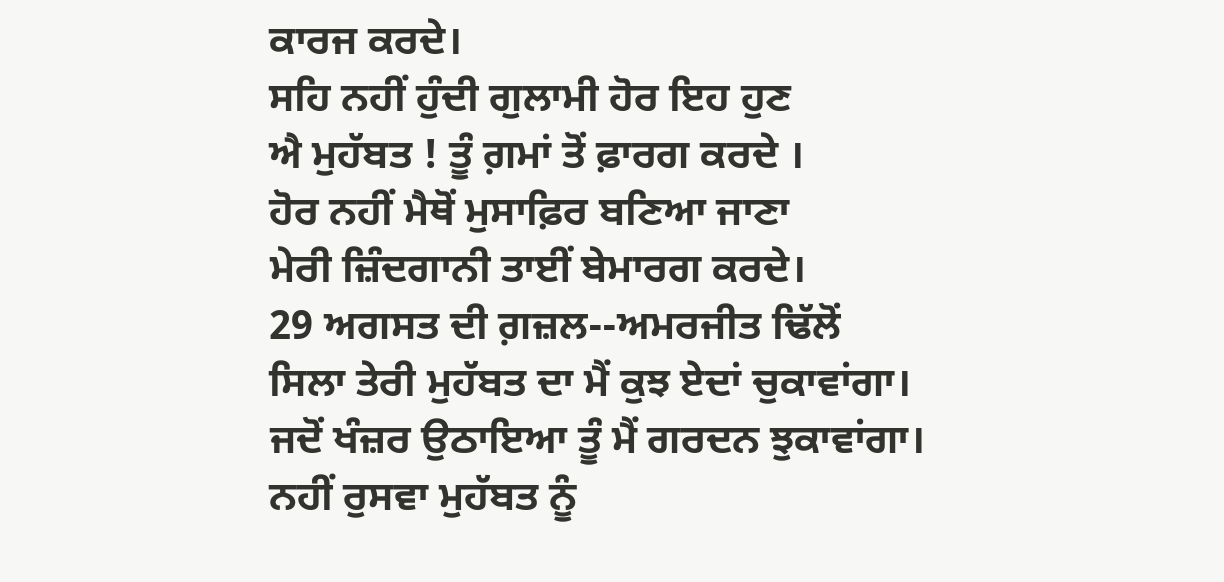ਕਾਰਜ ਕਰਦੇ।
ਸਹਿ ਨਹੀਂ ਹੁੰਦੀ ਗੁਲਾਮੀ ਹੋਰ ਇਹ ਹੁਣ
ਐ ਮੁਹੱਬਤ ! ਤੂੰ ਗ਼ਮਾਂ ਤੋਂ ਫ਼ਾਰਗ ਕਰਦੇ ।
ਹੋਰ ਨਹੀਂ ਮੈਥੋਂ ਮੁਸਾਫ਼ਿਰ ਬਣਿਆ ਜਾਣਾ
ਮੇਰੀ ਜ਼ਿੰਦਗਾਨੀ ਤਾਈਂ ਬੇਮਾਰਗ ਕਰਦੇ।
29 ਅਗਸਤ ਦੀ ਗ਼ਜ਼ਲ--ਅਮਰਜੀਤ ਢਿੱਲੋਂ
ਸਿਲਾ ਤੇਰੀ ਮੁਹੱਬਤ ਦਾ ਮੈਂ ਕੁਝ ਏਦਾਂ ਚੁਕਾਵਾਂਗਾ।
ਜਦੋਂ ਖੰਜ਼ਰ ਉਠਾਇਆ ਤੂੰ ਮੈਂ ਗਰਦਨ ਝੁਕਾਵਾਂਗਾ।
ਨਹੀਂ ਰੁਸਵਾ ਮੁਹੱਬਤ ਨੂੰ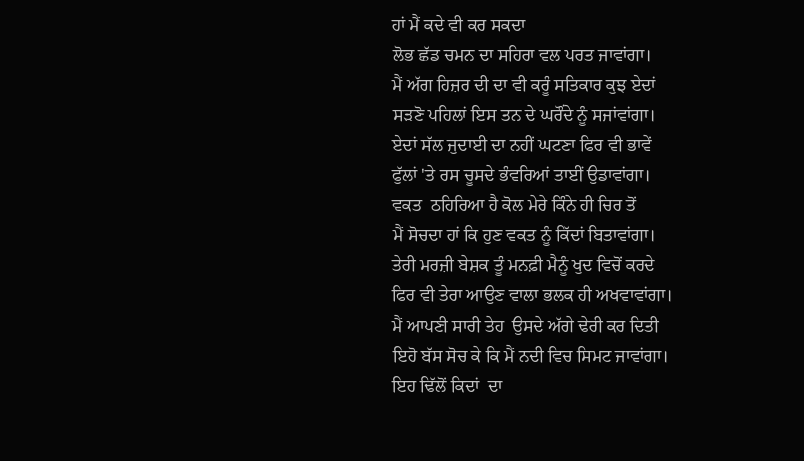ਹਾਂ ਮੈਂ ਕਦੇ ਵੀ ਕਰ ਸਕਦਾ
ਲੋਭ ਛੱਡ ਚਮਨ ਦਾ ਸਹਿਰਾ ਵਲ ਪਰਤ ਜਾਵਾਂਗਾ।
ਮੈਂ ਅੱਗ ਹਿਜ਼ਰ ਦੀ ਦਾ ਵੀ ਕਰੂੰ ਸਤਿਕਾਰ ਕੁਝ ਏਦਾਂ
ਸੜਣੋ ਪਹਿਲਾਂ ਇਸ ਤਨ ਦੇ ਘਰੌਂਦੇ ਨੂੰ ਸਜਾਂਵਾਂਗਾ।
ਏਦਾਂ ਸੱਲ ਜੁਦਾਈ ਦਾ ਨਹੀਂ ਘਟਣਾ ਫਿਰ ਵੀ ਭਾਵੇਂ
ਫੁੱਲਾਂ 'ਤੇ ਰਸ ਚੂਸਦੇ ਭੰਵਰਿਆਂ ਤਾਈਂ ਉਡਾਵਾਂਗਾ।
ਵਕਤ  ਠਹਿਰਿਆ ਹੈ ਕੋਲ ਮੇਰੇ ਕਿੰਨੇ ਹੀ ਚਿਰ ਤੋਂ
ਮੈਂ ਸੋਚਦਾ ਹਾਂ ਕਿ ਹੁਣ ਵਕਤ ਨੂੰ ਕਿੱਦਾਂ ਬਿਤਾਵਾਂਗਾ।
ਤੇਰੀ ਮਰਜ਼ੀ ਬੇਸ਼ਕ ਤੂੰ ਮਨਫ਼ੀ ਮੈਨੂੰ ਖੁਦ ਵਿਚੋਂ ਕਰਦੇ
ਫਿਰ ਵੀ ਤੇਰਾ ਆਉਣ ਵਾਲਾ ਭਲਕ ਹੀ ਅਖਵਾਵਾਂਗਾ।
ਮੈਂ ਆਪਣੀ ਸਾਰੀ ਤੇਹ  ਉਸਦੇ ਅੱਗੇ ਢੇਰੀ ਕਰ ਦਿਤੀ
ਇਹੋ ਬੱਸ ਸੋਚ ਕੇ ਕਿ ਮੈਂ ਨਦੀ ਵਿਚ ਸਿਮਟ ਜਾਵਾਂਗਾ।
ਇਹ ਢਿੱਲੋਂ ਕਿਦਾਂ  ਦਾ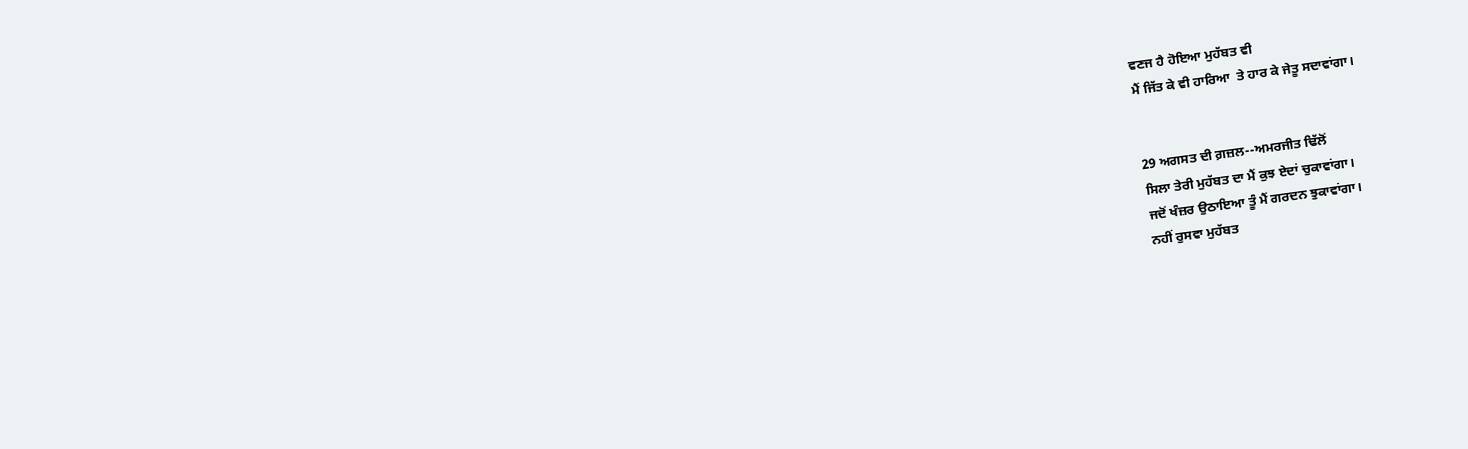ਵਣਜ ਹੈ ਹੋਇਆ ਮੁਹੱਬਤ ਵੀ
ਮੈਂ ਜਿੱਤ ਕੇ ਵੀ ਹਾਰਿਆ  ਤੇ ਹਾਰ ਕੇ ਜੇਤੂ ਸਦਾਵਾਂਗਾ।


29 ਅਗਸਤ ਦੀ ਗ਼ਜ਼ਲ--ਅਮਰਜੀਤ ਢਿੱਲੋਂ
ਸਿਲਾ ਤੇਰੀ ਮੁਹੱਬਤ ਦਾ ਮੈਂ ਕੁਝ ਏਦਾਂ ਚੁਕਾਵਾਂਗਾ।
ਜਦੋਂ ਖੰਜ਼ਰ ਉਠਾਇਆ ਤੂੰ ਮੈਂ ਗਰਦਨ ਝੁਕਾਵਾਂਗਾ।
ਨਹੀਂ ਰੁਸਵਾ ਮੁਹੱਬਤ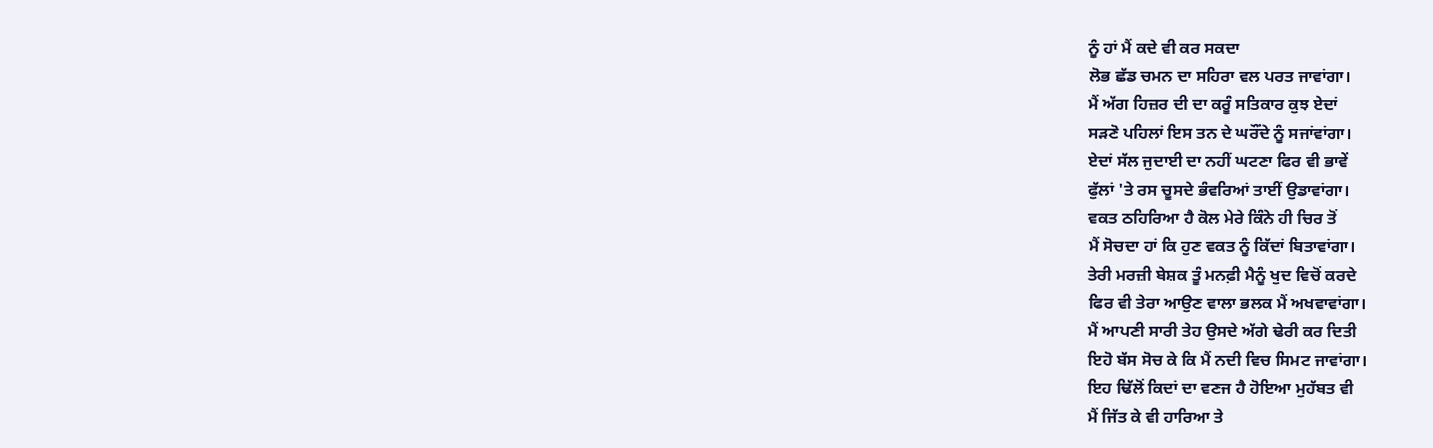ਨੂੰ ਹਾਂ ਮੈਂ ਕਦੇ ਵੀ ਕਰ ਸਕਦਾ
ਲੋਭ ਛੱਡ ਚਮਨ ਦਾ ਸਹਿਰਾ ਵਲ ਪਰਤ ਜਾਵਾਂਗਾ।
ਮੈਂ ਅੱਗ ਹਿਜ਼ਰ ਦੀ ਦਾ ਕਰੂੰ ਸਤਿਕਾਰ ਕੁਝ ਏਦਾਂ
ਸੜਣੋ ਪਹਿਲਾਂ ਇਸ ਤਨ ਦੇ ਘਰੌਂਦੇ ਨੂੰ ਸਜਾਂਵਾਂਗਾ।
ਏਦਾਂ ਸੱਲ ਜੁਦਾਈ ਦਾ ਨਹੀਂ ਘਟਣਾ ਫਿਰ ਵੀ ਭਾਵੇਂ
ਫੁੱਲਾਂ 'ਤੇ ਰਸ ਚੂਸਦੇ ਭੰਵਰਿਆਂ ਤਾਈਂ ਉਡਾਵਾਂਗਾ।
ਵਕਤ ਠਹਿਰਿਆ ਹੈ ਕੋਲ ਮੇਰੇ ਕਿੰਨੇ ਹੀ ਚਿਰ ਤੋਂ
ਮੈਂ ਸੋਚਦਾ ਹਾਂ ਕਿ ਹੁਣ ਵਕਤ ਨੂੰ ਕਿੱਦਾਂ ਬਿਤਾਵਾਂਗਾ।
ਤੇਰੀ ਮਰਜ਼ੀ ਬੇਸ਼ਕ ਤੂੰ ਮਨਫ਼ੀ ਮੈਨੂੰ ਖੁਦ ਵਿਚੋਂ ਕਰਦੇ
ਫਿਰ ਵੀ ਤੇਰਾ ਆਉਣ ਵਾਲਾ ਭਲਕ ਮੈਂ ਅਖਵਾਵਾਂਗਾ।
ਮੈਂ ਆਪਣੀ ਸਾਰੀ ਤੇਹ ਉਸਦੇ ਅੱਗੇ ਢੇਰੀ ਕਰ ਦਿਤੀ
ਇਹੋ ਬੱਸ ਸੋਚ ਕੇ ਕਿ ਮੈਂ ਨਦੀ ਵਿਚ ਸਿਮਟ ਜਾਵਾਂਗਾ।
ਇਹ ਢਿੱਲੋਂ ਕਿਦਾਂ ਦਾ ਵਣਜ ਹੈ ਹੋਇਆ ਮੁਹੱਬਤ ਵੀ
ਮੈਂ ਜਿੱਤ ਕੇ ਵੀ ਹਾਰਿਆ ਤੇ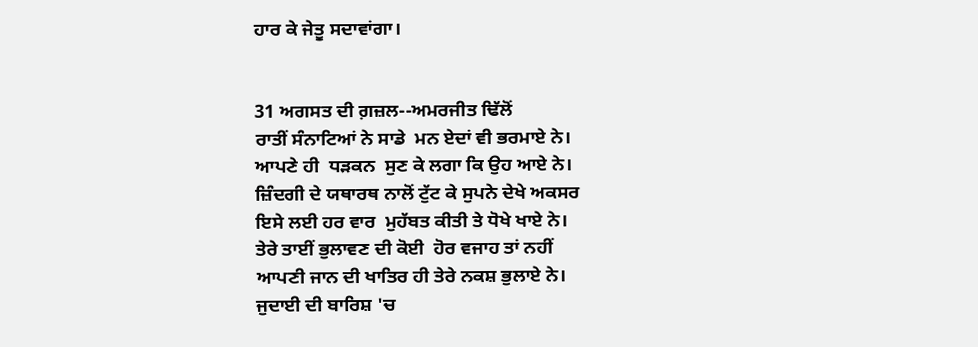ਹਾਰ ਕੇ ਜੇਤੂ ਸਦਾਵਾਂਗਾ।


31 ਅਗਸਤ ਦੀ ਗ਼ਜ਼ਲ--ਅਮਰਜੀਤ ਢਿੱਲੋਂ
ਰਾਤੀਂ ਸੰਨਾਟਿਆਂ ਨੇ ਸਾਡੇ  ਮਨ ਏਦਾਂ ਵੀ ਭਰਮਾਏ ਨੇ।
ਆਪਣੇ ਹੀ  ਧੜਕਨ  ਸੁਣ ਕੇ ਲਗਾ ਕਿ ਉਹ ਆਏ ਨੇ।
ਜ਼ਿੰਦਗੀ ਦੇ ਯਥਾਰਥ ਨਾਲੋਂ ਟੁੱਟ ਕੇ ਸੁਪਨੇ ਦੇਖੇ ਅਕਸਰ
ਇਸੇ ਲਈ ਹਰ ਵਾਰ  ਮੁਹੱਬਤ ਕੀਤੀ ਤੇ ਧੋਖੇ ਖਾਏ ਨੇ।
ਤੇਰੇ ਤਾਈਂ ਭੁਲਾਵਣ ਦੀ ਕੋਈ  ਹੋਰ ਵਜਾਹ ਤਾਂ ਨਹੀਂ
ਆਪਣੀ ਜਾਨ ਦੀ ਖਾਤਿਰ ਹੀ ਤੇਰੇ ਨਕਸ਼ ਭੁਲਾਏ ਨੇ।
ਜੁਦਾਈ ਦੀ ਬਾਰਿਸ਼ 'ਚ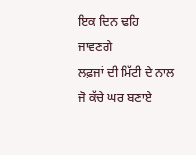ਇਕ ਦਿਨ ਢਹਿ  ਜਾਵਣਗੇ
ਲਫ਼ਜਾਂ ਦੀ ਮਿੱਟੀ ਦੇ ਨਾਲ ਜੋ ਕੱਚੇ ਘਰ ਬਣਾਏ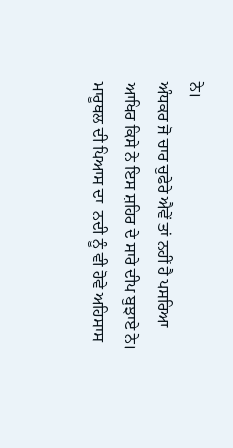ਨੇ।
ਅੰਧਕਰ ਜੋ ਚਾਰ ਚੁਫੇਰੇ ਐਵੇਂ ਤਾਂ ਨਹੀਂ ਹੈ ਪਸਰਿਆ
ਆਖਿਰ ਕਿਸੇ ਨੇ ਇਸ ਸ਼ਹਿਰ ਦੇ ਸਾਰੇ ਦੀਪ ਬੁਝਾਏ ਨੇ।
ਮਾਰੂਥਲ ਦੀ ਪਿਆਸ ਦਾ  ਨਦੀ ਨੂੰ ਵੀ ਹੋਵੇ ਅਹਿਸਾਸ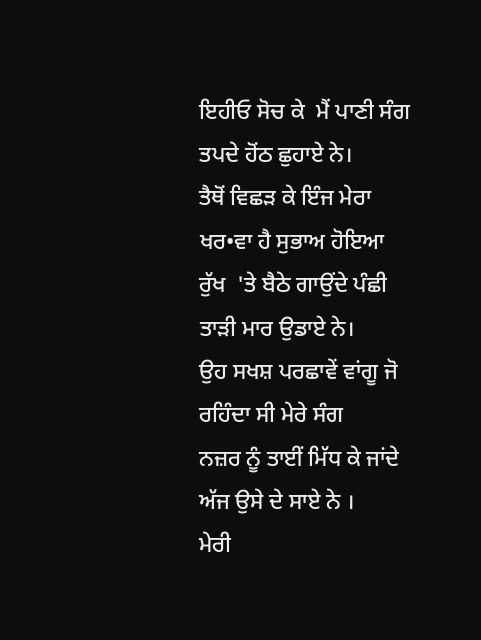ਇਹੀਓ ਸੋਚ ਕੇ  ਮੈਂ ਪਾਣੀ ਸੰਗ ਤਪਦੇ ਹੋਂਠ ਛੁਹਾਏ ਨੇ।
ਤੈਥੋਂ ਵਿਛੜ ਕੇ ਇੰਜ ਮੇਰਾ ਖਰ•ਵਾ ਹੈ ਸੁਭਾਅ ਹੋਇਆ
ਰੁੱਖ  'ਤੇ ਬੈਠੇ ਗਾਉਂਦੇ ਪੰਛੀ ਤਾੜੀ ਮਾਰ ਉਡਾਏ ਨੇ।
ਉਹ ਸਖਸ਼ ਪਰਛਾਵੇਂ ਵਾਂਗੂ ਜੋ ਰਹਿੰਦਾ ਸੀ ਮੇਰੇ ਸੰਗ
ਨਜ਼ਰ ਨੂੰ ਤਾਈਂ ਮਿੱਧ ਕੇ ਜਾਂਦੇ ਅੱਜ ਉਸੇ ਦੇ ਸਾਏ ਨੇ ।
ਮੇਰੀ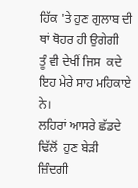ਹਿੱਕ 'ਤੇ ਹੁਣ ਗੁਲਾਬ ਦੀ ਥਾਂ ਥੋਹਰ ਹੀ ਉਗੇਗੀ
ਤੂੰ ਵੀ ਦੇਖੀਂ ਜਿਸ  ਕਦੇ ਇਹ ਮੇਰੇ ਸਾਹ ਮਹਿਕਾਏ ਨੇ।
ਲਹਿਰਾਂ ਆਸਰੇ ਛੱਡਦੇ ਢਿੱਲੋਂ  ਹੁਣ ਬੇੜੀ ਜ਼ਿੰਦਗੀ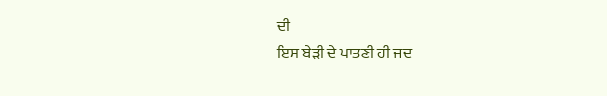ਦੀ
ਇਸ ਬੇੜੀ ਦੇ ਪਾਤਣੀ ਹੀ ਜਦ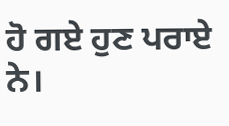ਹੋ ਗਏ ਹੁਣ ਪਰਾਏ ਨੇ।